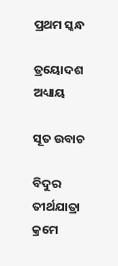ପ୍ରଥମ ସ୍କନ୍ଧ

ତ୍ରୟୋଦଶ ଅଧ୍ୟାୟ

ସୂତ ଉବାଚ

ବିଦୁର ତୀର୍ଥଯାତ୍ରା କ୍ରମେ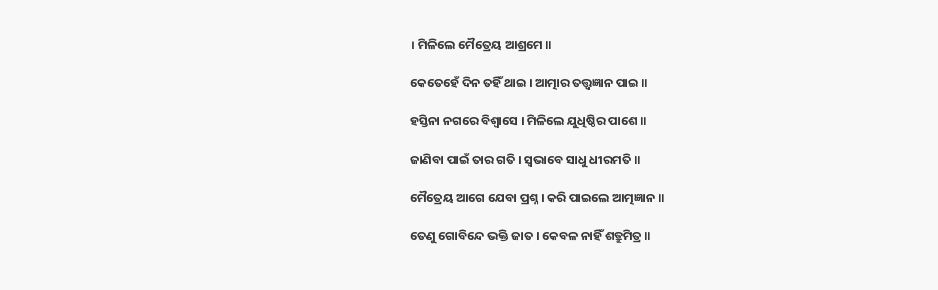। ମିଳିଲେ ମୈତ୍ରେୟ ଆଶ୍ରମେ ॥

କେତେହେଁ ଦିନ ତହିଁ ଥାଇ । ଆତ୍ମାର ତତ୍ତ୍ଵଜ୍ଞାନ ପାଇ ॥

ହସ୍ତିନା ନଗରେ ବିଶ୍ୱାସେ । ମିଳିଲେ ଯୁଧିଷ୍ଠିର ପାଶେ ॥

ଜାଣିବା ପାଇଁ ତାର ଗତି । ସ୍ୱଭାବେ ସାଧୁ ଧୀରମତି ॥

ମୈତ୍ରେୟ ଆଗେ ଯେବା ପ୍ରଶ୍ନ । କରି ପାଇଲେ ଆତ୍ମଜ୍ଞାନ ॥

ତେଣୁ ଗୋବିନ୍ଦେ ଭକ୍ତି ଜାତ । କେବଳ ନାହିଁ ଶତ୍ରୁମିତ୍ର ॥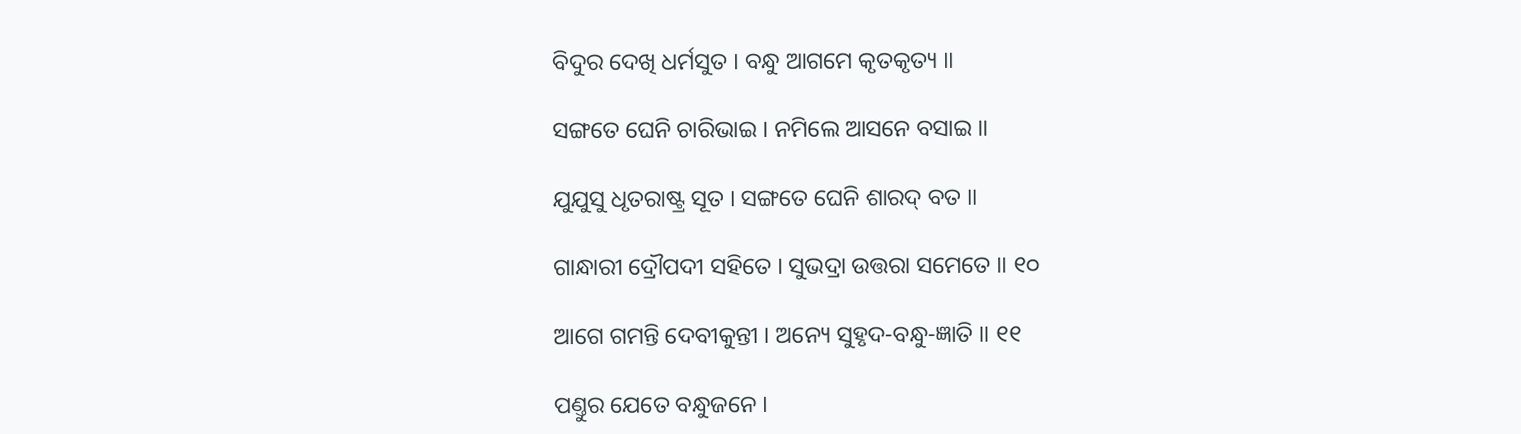ବିଦୁର ଦେଖି ଧର୍ମସୁତ । ବନ୍ଧୁ ଆଗମେ କୃତକୃତ୍ୟ ॥

ସଙ୍ଗତେ ଘେନି ଚାରିଭାଇ । ନମିଲେ ଆସନେ ବସାଇ ॥

ଯୁଯୁସୁ ଧୃତରାଷ୍ଟ୍ର ସୂତ । ସଙ୍ଗତେ ଘେନି ଶାରଦ୍ ବତ ॥

ଗାନ୍ଧାରୀ ଦ୍ରୌପଦୀ ସହିତେ । ସୁଭଦ୍ରା ଉତ୍ତରା ସମେତେ ॥ ୧୦

ଆଗେ ଗମନ୍ତି ଦେବୀକୁନ୍ତୀ । ଅନ୍ୟେ ସୁହୃଦ-ବନ୍ଧୁ-ଜ୍ଞାତି ॥ ୧୧

ପଣ୍ତୁର ଯେତେ ବନ୍ଧୁଜନେ ।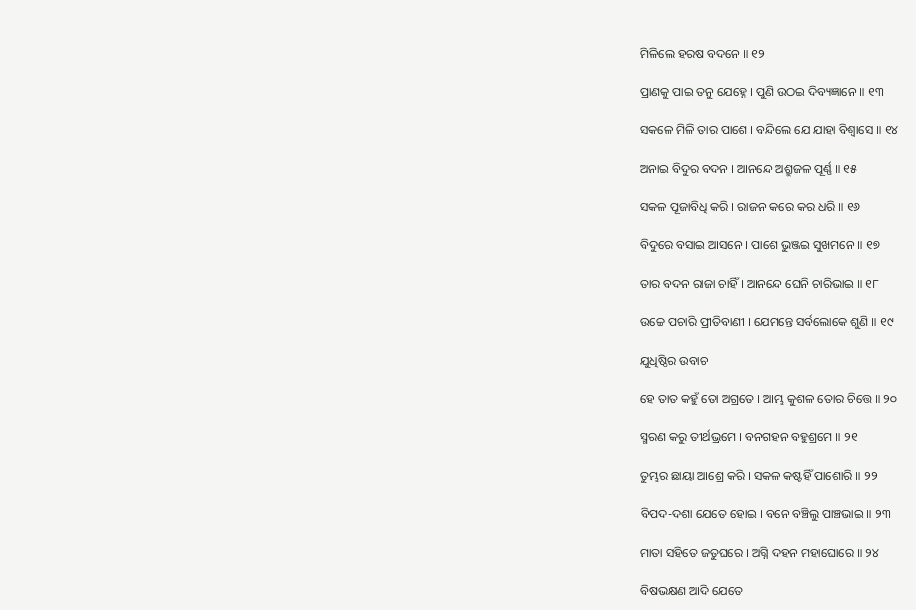ମିଳିଲେ ହରଷ ବଦନେ ॥ ୧୨

ପ୍ରାଣକୁ ପାଇ ତନୁ ଯେହ୍ନେ । ପୁଣି ଉଠଇ ଦିବ୍ୟଜ୍ଞାନେ ॥ ୧୩

ସକଳେ ମିଳି ତାର ପାଶେ । ବନ୍ଦିଲେ ଯେ ଯାହା ବିଶ୍ୱାସେ ॥ ୧୪

ଅନାଇ ବିଦୁର ବଦନ । ଆନନ୍ଦେ ଅଶ୍ରୁଜଳ ପୂର୍ଣ୍ଣ ॥ ୧୫

ସକଳ ପୂଜାବିଧି କରି । ରାଜନ କରେ କର ଧରି ॥ ୧୬

ବିଦୁରେ ବସାଇ ଆସନେ । ପାଶେ ଭୁଞ୍ଜଇ ସୁଖମନେ ॥ ୧୭

ତାର ବଦନ ରାଜା ଚାହିଁ । ଆନନ୍ଦେ ଘେନି ଚାରିଭାଇ ॥ ୧୮

ଉଚ୍ଚେ ପଚାରି ପ୍ରୀତିବାଣୀ । ଯେମନ୍ତେ ସର୍ବଲୋକେ ଶୁଣି ॥ ୧୯

ଯୁଧିଷ୍ଠିର ଉବାଚ

ହେ ତାତ କହୁଁ ତୋ ଅଗ୍ରତେ । ଆମ୍ଭ କୁଶଳ ତୋର ଚିତ୍ତେ ॥ ୨୦

ସ୍ମରଣ କରୁ ତୀର୍ଥଭ୍ରମେ । ବନଗହନ ବହୁଶ୍ରମେ ॥ ୨୧

ତୁମ୍ଭର ଛାୟା ଆଶ୍ରେ କରି । ସକଳ କଷ୍ଟହିଁ ପାଶୋରି ॥ ୨୨

ବିପଦ-ଦଶା ଯେତେ ହୋଇ । ବନେ ବଞ୍ଚିଲୁ ପାଞ୍ଚଭାଇ ॥ ୨୩

ମାତା ସହିତେ ଜତୁଘରେ । ଅଗ୍ନି ଦହନ ମହାଘୋରେ ॥ ୨୪

ବିଷଭକ୍ଷଣ ଆଦି ଯେତେ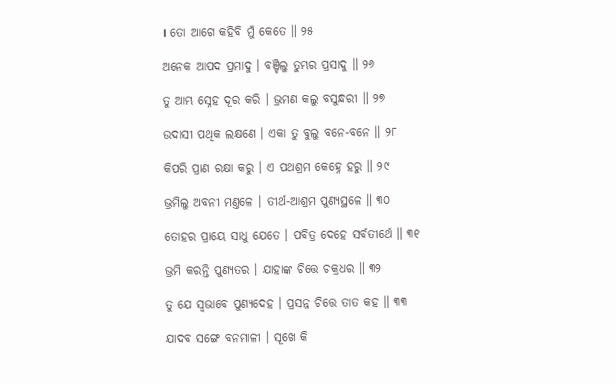। ତୋ ଆଗେ କହିବି ମୁଁ କେତେ ॥ ୨୫

ଅନେକ ଆପଦ ପ୍ରମାଦୁ । ବଞ୍ଚିଲୁ ତୁମ୍ଭର ପ୍ରସାଦୁ ॥ ୨୬

ତୁ ଆମ୍ଭ ସ୍ନେହ ଦୂର କରି । ଭ୍ରମଣ କଲୁ ବସୁନ୍ଧରୀ ॥ ୨୭

ଉଦାସୀ ପଥିକ ଲକ୍ଷଣେ । ଏକା ତୁ ବୁଲୁ ବନେ-ବନେ ॥ ୨୮

କିପରି ପ୍ରାଣ ରକ୍ଷା କରୁ । ଏ ପଥଶ୍ରମ କେହ୍ନେ ହରୁ ॥ ୨୯

ଭ୍ରମିଲୁ ଅବନୀ ମଣ୍ତଳେ । ତୀର୍ଥ-ଆଶ୍ରମ ପୁଣ୍ୟସ୍ଥଳେ ॥ ୩୦

ତୋହର ପ୍ରାୟେ ସାଧୁ ଯେତେ । ପବିତ୍ର ଦେହେ ସର୍ବତୀର୍ଥେ ॥ ୩୧

ଭ୍ରମି କରନ୍ତି ପୁଣ୍ୟତର । ଯାହାଙ୍କ ଚିତ୍ତେ ଚକ୍ରଧର ॥ ୩୨

ତୁ ଯେ ସ୍ୱଭାବେ ପୁଣ୍ୟଦେହ । ପ୍ରସନ୍ନ ଚିତ୍ତେ ତାତ କହ ॥ ୩୩

ଯାଦବ ସଙ୍ଗେ ବନମାଳୀ । ସୂଖେ କି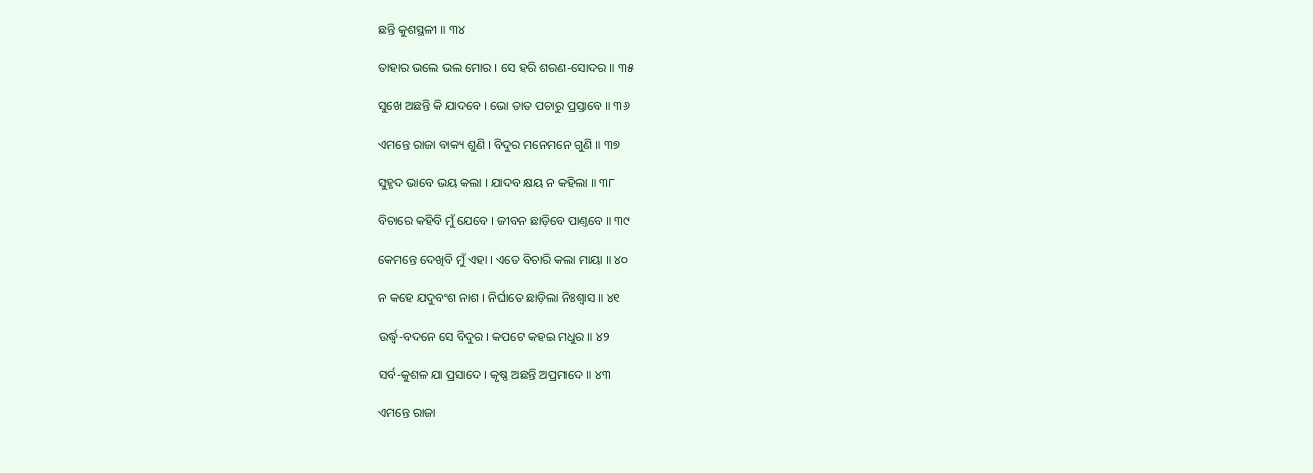ଛନ୍ତି କୁଶସ୍ଥଳୀ ॥ ୩୪

ତାହାର ଭଲେ ଭଲ ମୋର । ସେ ହରି ଶରଣ-ସୋଦର ॥ ୩୫

ସୁଖେ ଅଛନ୍ତି କି ଯାଦବେ । ଭୋ ତାତ ପଚାରୁ ପ୍ରସ୍ତାବେ ॥ ୩୬

ଏମନ୍ତେ ରାଜା ବାକ୍ୟ ଶୁଣି । ବିଦୁର ମନେମନେ ଗୁଣି ॥ ୩୭

ସୁହୃଦ ଭାବେ ଭୟ କଲା । ଯାଦବ କ୍ଷୟ ନ କହିଲା ॥ ୩୮

ବିଚାରେ କହିବି ମୁଁ ଯେବେ । ଜୀବନ ଛାଡ଼ିବେ ପାଣ୍ତବେ ॥ ୩୯

କେମନ୍ତେ ଦେଖିବି ମୁଁ ଏହା । ଏତେ ବିଚାରି କଲା ମାୟା ॥ ୪୦

ନ କହେ ଯଦୁବଂଶ ନାଶ । ନିର୍ଘାତେ ଛାଡ଼ିଲା ନିଃଶ୍ୱାସ ॥ ୪୧

ଉର୍ଦ୍ଧ୍ୱ-ବଦନେ ସେ ବିଦୁର । କପଟେ କହଇ ମଧୁର ॥ ୪୨

ସର୍ବ-କୁଶଳ ଯା ପ୍ରସାଦେ । କୃଷ୍ଣ ଅଛନ୍ତି ଅପ୍ରମାଦେ ॥ ୪୩

ଏମନ୍ତେ ରାଜା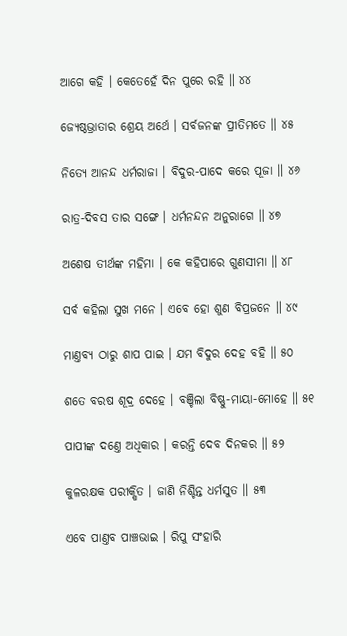ଆଗେ କହି । କେତେହେଁ ଦିନ ପୁରେ ରହି ॥ ୪୪

ଜ୍ୟେଷ୍ଠଭ୍ରାତାର ଶ୍ରେୟ ଅର୍ଥେ । ସର୍ବଜନଙ୍କ ପ୍ରୀତିମତେ ॥ ୪୫

ନିତ୍ୟେ ଆନନ୍ଦ ଧର୍ମରାଜା । ବିଦୁର-ପାଦେ କରେ ପୂଜା ॥ ୪୬

ରାତ୍ର-ଦିବସ ତାର ସଙ୍ଗେ । ଧର୍ମନନ୍ଦନ ଅନୁରାଗେ ॥ ୪୭

ଅଶେଷ ତୀର୍ଥଙ୍କ ମହିମା । କେ କହିପାରେ ଗୁଣସୀମା ॥ ୪୮

ସର୍ବ କହିଲା ସୁଖ ମନେ । ଏବେ ହୋ ଶୁଣ ବିପ୍ରଜନେ ॥ ୪୯

ମାଣ୍ତବ୍ୟ ଠାରୁ ଶାପ ପାଇ । ଯମ ବିଦୁର ଦେହ ବହି ॥ ୫୦

ଶତେ ବରଷ ଶୂଦ୍ର ଦେହେ । ବଞ୍ଚିଲା ବିଷ୍ଣୁ-ମାୟା-ମୋହେ ॥ ୫୧

ପାପୀଙ୍କ ଦଣ୍ତେ ଅଧିକାର । କରନ୍ତି ଦେବ ଦିନକର ॥ ୫୨

କୁଳରକ୍ଷକ ପରୀକ୍ଷିତ । ଜାଣି ନିଶ୍ଚିନ୍ତ ଧର୍ମସୁତ ॥ ୫୩

ଏବେ ପାଣ୍ତବ ପାଞ୍ଚଭାଇ । ରିପୁ ସଂହାରି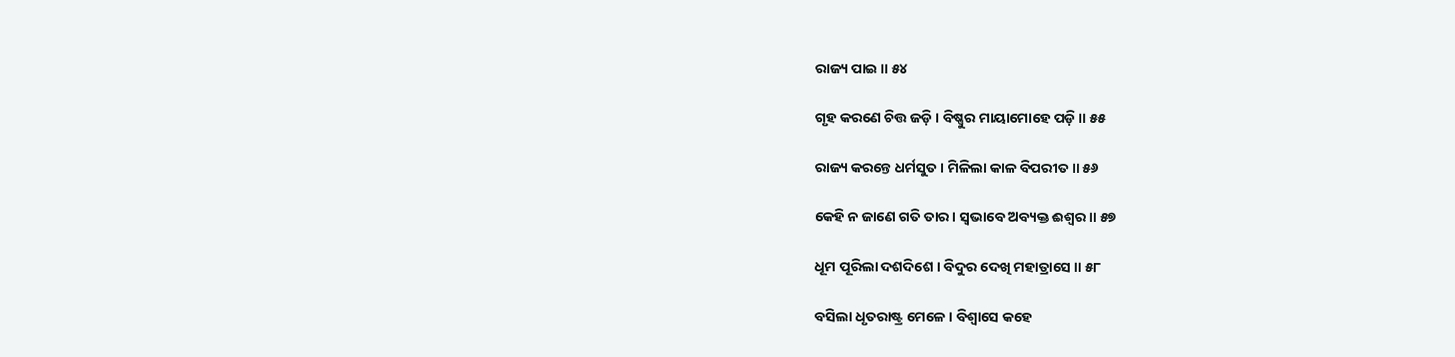ରାଜ୍ୟ ପାଇ ॥ ୫୪

ଗୃହ କରଣେ ଚିତ୍ତ ଜଡ଼ି । ବିଷ୍ଣୁର ମାୟାମୋହେ ପଡ଼ି ॥ ୫୫

ରାଜ୍ୟ କରନ୍ତେ ଧର୍ମସୁତ । ମିଳିଲା କାଳ ବିପରୀତ ॥ ୫୬

କେହି ନ ଜାଣେ ଗତି ତାର । ସ୍ୱଭାବେ ଅବ୍ୟକ୍ତ ଈଶ୍ୱର ॥ ୫୭

ଧୂମ ପୂରିଲା ଦଶଦିଶେ । ବିଦୁର ଦେଖି ମହାତ୍ରାସେ ॥ ୫୮

ବସିଲା ଧୃତରାଷ୍ଟ୍ର ମେଳେ । ବିଶ୍ୱାସେ କହେ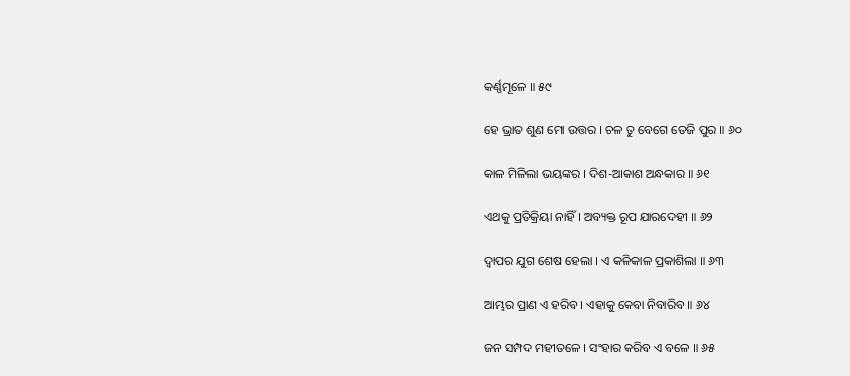କର୍ଣ୍ଣମୂଳେ ॥ ୫୯

ହେ ଭ୍ରାତ ଶୁଣ ମୋ ଉତ୍ତର । ଚଳ ତୁ ବେଗେ ତେଜି ପୁର ॥ ୬୦

କାଳ ମିଳିଲା ଭୟଙ୍କର । ଦିଶ-ଆକାଶ ଅନ୍ଧକାର ॥ ୬୧

ଏଥକୁ ପ୍ରତିକ୍ରିୟା ନାହିଁ । ଅବ୍ୟକ୍ତ ରୂପ ଯାରଦେହୀ ॥ ୬୨

ଦ୍ୱାପର ଯୁଗ ଶେଷ ହେଲା । ଏ କଳିକାଳ ପ୍ରକାଶିଲା ॥ ୬୩

ଆମ୍ଭର ପ୍ରାଣ ଏ ହରିବ । ଏହାକୁ କେବା ନିବାରିବ ॥ ୬୪

ଜନ ସମ୍ପଦ ମହୀତଳେ । ସଂହାର କରିବ ଏ ବଳେ ॥ ୬୫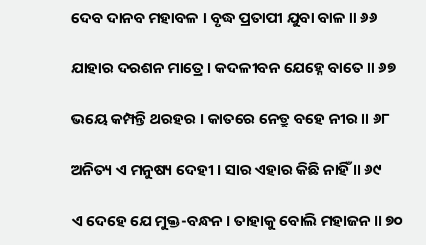ଦେବ ଦାନବ ମହାବଳ । ବୃଦ୍ଧ ପ୍ରତାପୀ ଯୁବା ବାଳ ॥ ୬୬

ଯାହାର ଦରଶନ ମାତ୍ରେ । କଦଳୀବନ ଯେହ୍ନେ ବାତେ ॥ ୬୭

ଭୟେ କମ୍ପନ୍ତି ଥରହର । କାତରେ ନେତ୍ରୁ ବହେ ନୀର ॥ ୬୮

ଅନିତ୍ୟ ଏ ମନୁଷ୍ୟ ଦେହୀ । ସାର ଏହାର କିଛି ନାହିଁ ॥ ୬୯

ଏ ଦେହେ ଯେ ମୁକ୍ତ-ବନ୍ଧନ । ତାହାକୁ ବୋଲି ମହାଜନ ॥ ୭୦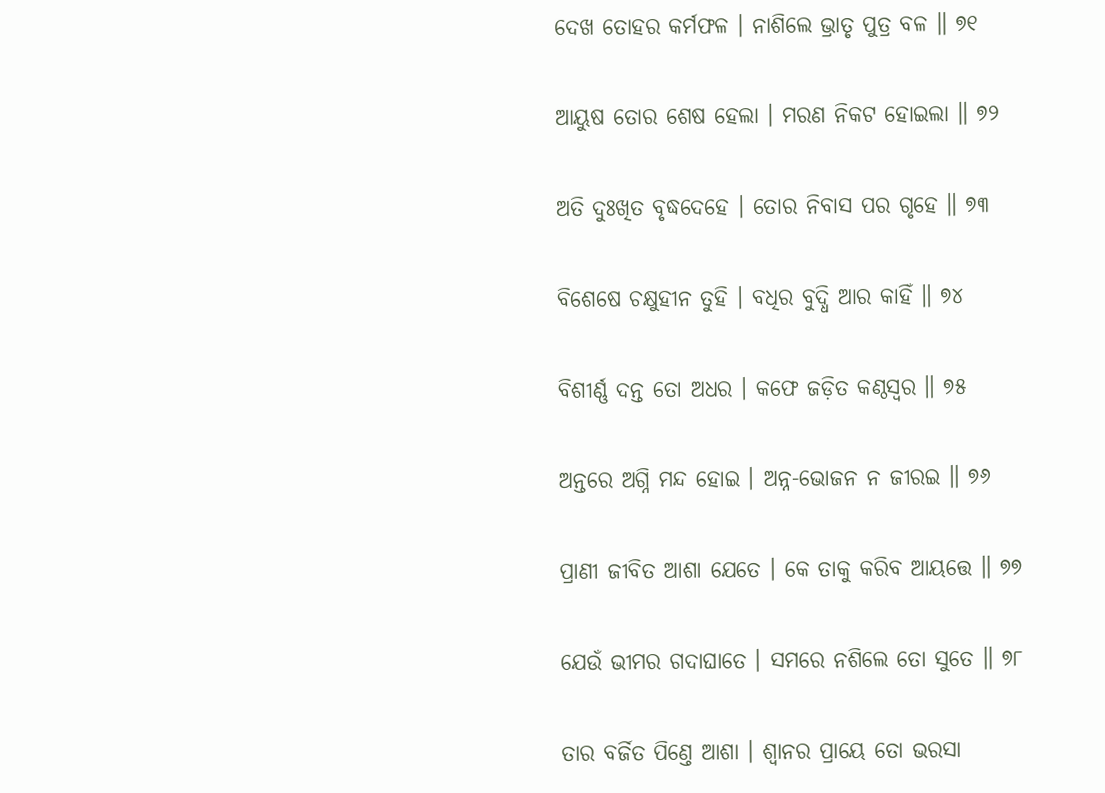ଦେଖ ତୋହର କର୍ମଫଳ । ନାଶିଲେ ଭ୍ରାତୃ ପୁତ୍ର ବଳ ॥ ୭୧

ଆୟୁଷ ତୋର ଶେଷ ହେଲା । ମରଣ ନିକଟ ହୋଇଲା ॥ ୭୨

ଅତି ଦୁଃଖିତ ବୃଦ୍ଧଦେହେ । ତୋର ନିବାସ ପର ଗୃହେ ॥ ୭୩

ବିଶେଷେ ଚକ୍ଷୁହୀନ ତୁହି । ବଧିର ବୁଦ୍ଧି ଆର କାହିଁ ॥ ୭୪

ବିଶୀର୍ଣ୍ଣ ଦନ୍ତ ତୋ ଅଧର । କଫେ ଜଡ଼ିତ କଣ୍ଠସ୍ୱର ॥ ୭୫

ଅନ୍ତରେ ଅଗ୍ନି ମନ୍ଦ ହୋଇ । ଅନ୍ନ-ଭୋଜନ ନ ଜୀରଇ ॥ ୭୬

ପ୍ରାଣୀ ଜୀବିତ ଆଶା ଯେତେ । କେ ତାକୁ କରିବ ଆୟତ୍ତେ ॥ ୭୭

ଯେଉଁ ଭୀମର ଗଦାଘାତେ । ସମରେ ନଶିଲେ ତୋ ସୁତେ ॥ ୭୮

ତାର ବର୍ଜିତ ପିଣ୍ତେ ଆଶା । ଶ୍ୱାନର ପ୍ରାୟେ ତୋ ଭରସା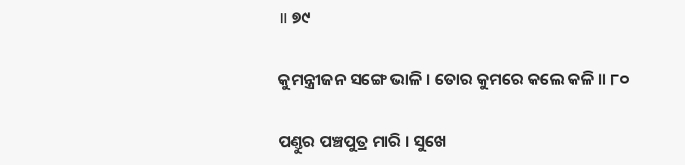॥ ୭୯

କୁମନ୍ତ୍ରୀଜନ ସଙ୍ଗେ ଭାଳି । ତୋର କୁମରେ କଲେ କଳି ॥ ୮୦

ପଣ୍ତୁର ପଞ୍ଚପୁତ୍ର ମାରି । ସୁଖେ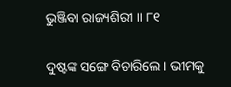ଭୁଞ୍ଜିବା ରାଜ୍ୟଶିରୀ ॥ ୮୧

ଦୁଷ୍ଟଙ୍କ ସଙ୍ଗେ ବିଚାରିଲେ । ଭୀମକୁ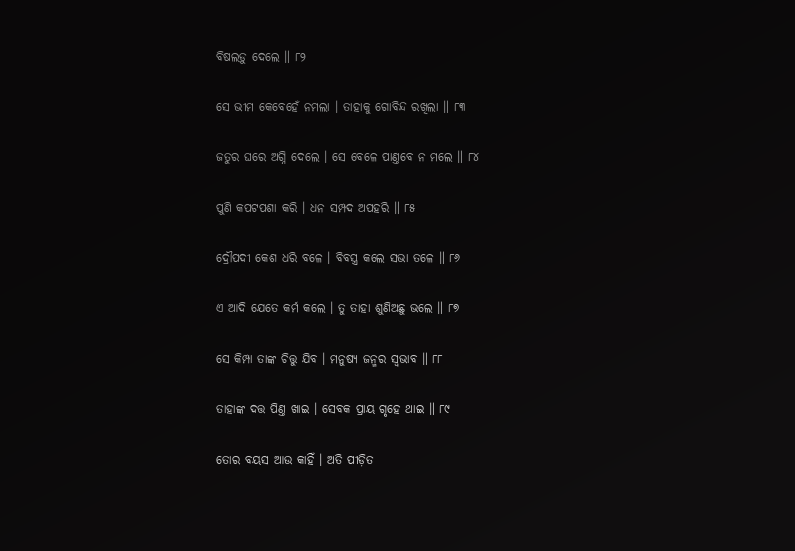ବିଷଲଡ଼ୁ ଦେଲେ ॥ ୮୨

ସେ ଭୀମ କେବେହେଁ ନମଲା । ତାହାକୁ ଗୋବିନ୍ଦ ରଖିଲା ॥ ୮୩

ଜତୁର ଘରେ ଅଗ୍ନି ଦେଲେ । ସେ ବେଳେ ପାଣ୍ତବେ ନ ମଲେ ॥ ୮୪

ପୁଣି କପଟପଶା କରି । ଧନ ସମ୍ପଦ ଅପହରି ॥ ୮୫

ଦ୍ରୌପଦୀ କେଶ ଧରି ବଳେ । ବିବସ୍ତ୍ର କଲେ ସଭା ତଳେ ॥ ୮୬

ଏ ଆଦି ଯେତେ କର୍ମ କଲେ । ତୁ ତାହା ଶୁଣିଅଛୁ ଭଲେ ॥ ୮୭

ସେ କିମ୍ପା ତାଙ୍କ ଚିତ୍ତୁ ଯିବ । ମନୁଷ୍ୟ ଜନ୍ମର ସ୍ୱଭାବ ॥ ୮୮

ତାହାଙ୍କ ଦତ୍ତ ପିଣ୍ତ ଖାଇ । ସେବକ ପ୍ରାୟ ଗୃହେ ଥାଇ ॥ ୮୯

ତୋର ବୟସ ଆଉ କାହିଁ । ଅତି ପୀଡ଼ିତ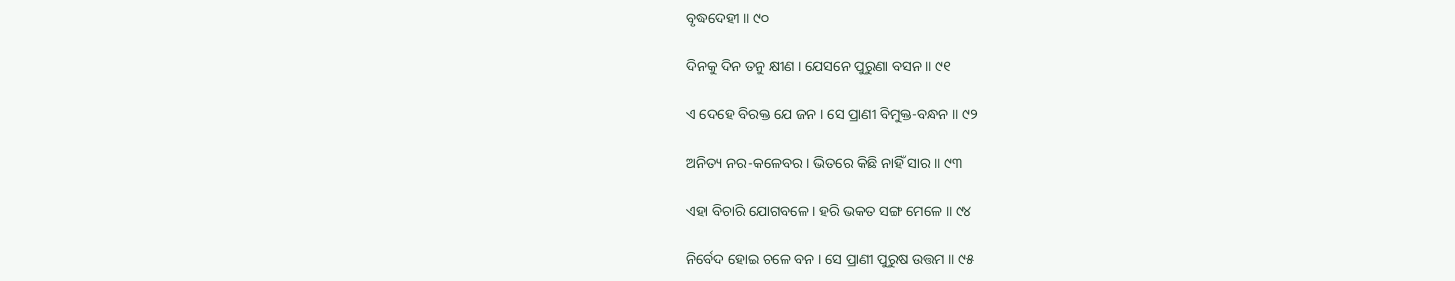ବୃଦ୍ଧଦେହୀ ॥ ୯୦

ଦିନକୁ ଦିନ ତନୁ କ୍ଷୀଣ । ଯେସନେ ପୁରୁଣା ବସନ ॥ ୯୧

ଏ ଦେହେ ବିରକ୍ତ ଯେ ଜନ । ସେ ପ୍ରାଣୀ ବିମୁକ୍ତ-ବନ୍ଧନ ॥ ୯୨

ଅନିତ୍ୟ ନର-କଳେବର । ଭିତରେ କିଛି ନାହିଁ ସାର ॥ ୯୩

ଏହା ବିଚାରି ଯୋଗବଳେ । ହରି ଭକତ ସଙ୍ଗ ମେଳେ ॥ ୯୪

ନିର୍ବେଦ ହୋଇ ଚଳେ ବନ । ସେ ପ୍ରାଣୀ ପୁରୁଷ ଉତ୍ତମ ॥ ୯୫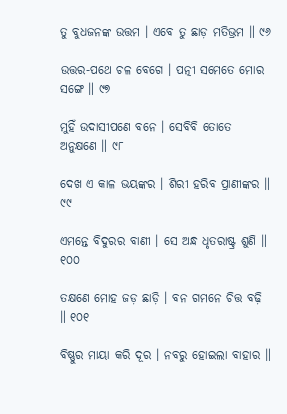ତୁ ବୁଧଜନଙ୍କ ଉତ୍ତମ । ଏବେ ତୁ ଛାଡ଼ ମତିଭ୍ରମ ॥ ୯୬

ଉତ୍ତର-ପଥେ ଚଳ ବେଗେ । ପତ୍ନୀ ସମେତେ ମୋର ସଙ୍ଗେ ॥ ୯୭

ମୁହିଁ ଉଦାସୀପଣେ ବନେ । ସେବିବି ତୋତେ ଅନୁକ୍ଷଣେ ॥ ୯୮

ଦେଖ ଏ କାଳ ଭୟଙ୍କର । ଶିରୀ ହରିବ ପ୍ରାଣୀଙ୍କର ॥ ୯୯

ଏମନ୍ତେ ବିଦୁରର ବାଣୀ । ସେ ଅନ୍ଧ ଧୃତରାଷ୍ଟ୍ର ଶୁଣି ॥ ୧୦୦

ତକ୍ଷଣେ ମୋହ ଜଡ଼ ଛାଡ଼ି । ବନ ଗମନେ ଚିତ୍ତ ବଢ଼ି ॥ ୧୦୧

ବିଷ୍ଣୁର ମାୟା କରି ଦୂର । ନବରୁ ହୋଇଲା ବାହାର ॥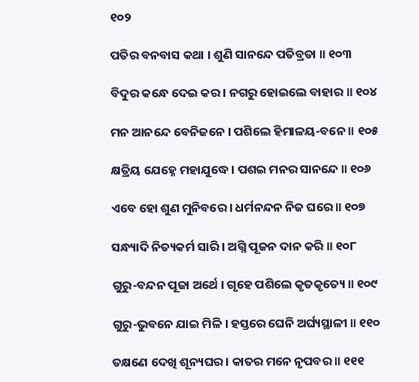୧୦୨

ପତିର ବନବାସ କଥା । ଶୁଣି ସାନନ୍ଦେ ପତିବ୍ରତା ॥ ୧୦୩

ବିଦୁର କନ୍ଧେ ଦେଇ କର । ନଗରୁ ହୋଇଲେ ବାହାର ॥ ୧୦୪

ମନ ଆନନ୍ଦେ ବେନିଜନେ । ପଶିଲେ ହିମାଳୟ-ବନେ ॥ ୧୦୫

କ୍ଷତ୍ରିୟ ଯେହ୍ନେ ମହାଯୁଦ୍ଧେ । ପଶଇ ମନର ସାନନ୍ଦେ ॥ ୧୦୬

ଏବେ ହୋ ଶୁଣ ମୁନିବରେ । ଧର୍ମନନ୍ଦନ ନିଜ ଘରେ ॥ ୧୦୭

ସନ୍ଧ୍ୟାଦି ନିତ୍ୟକର୍ମ ସାରି । ଅଗ୍ନି ପୂଜନ ଦାନ କରି ॥ ୧୦୮

ଗୁରୁ-ବନ୍ଦନ ପୂଜା ଅର୍ଥେ । ଗୃହେ ପଶିଲେ କୃତକୃତ୍ୟେ ॥ ୧୦୯

ଗୁରୁ-ଭୁବନେ ଯାଇ ମିଳି । ହସ୍ତରେ ଘେନି ଅର୍ଘ୍ୟସ୍ଥାଳୀ ॥ ୧୧୦

ତକ୍ଷଣେ ଦେଖି ଶୂନ୍ୟଘର । କାତର ମନେ ନୃପବର ॥ ୧୧୧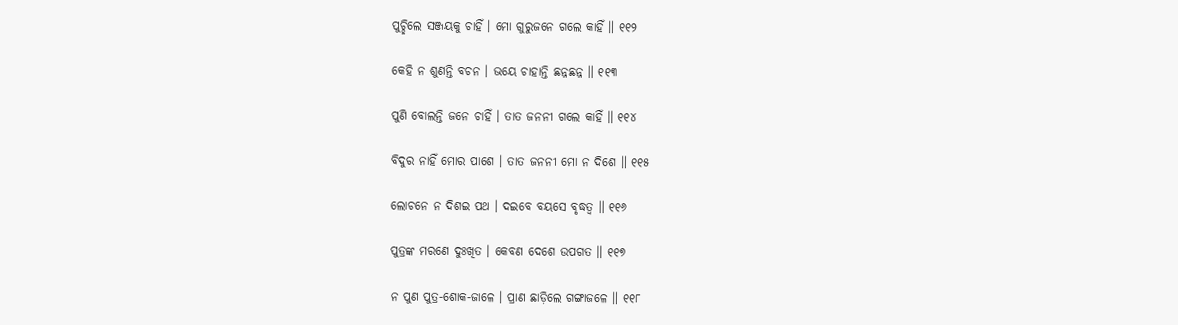ପୁଚ୍ଛିଲେ ସଞ୍ଜୟକୁ ଚାହିଁ । ମୋ ଗୁରୁଜନେ ଗଲେ କାହିଁ ॥ ୧୧୨

କେହି ନ ଶୁଣନ୍ତି ବଚନ । ଭୟେ ଚାହାନ୍ତି ଛନ୍ନଛନ୍ନ ॥ ୧୧୩

ପୁଣି ବୋଲନ୍ତି ଜନେ ଚାହିଁ । ତାତ ଜନନୀ ଗଲେ କାହିଁ ॥ ୧୧୪

ବିଦୁର ନାହିଁ ମୋର ପାଶେ । ତାତ ଜନନୀ ମୋ ନ ଦିଶେ ॥ ୧୧୫

ଲୋଚନେ ନ ଦିଶଇ ପଥ । ଦଇବେ ବୟସେ ବୃଦ୍ଧତ୍ୱ ॥ ୧୧୬

ପୁତ୍ରଙ୍କ ମରଣେ ଦୁଃଖିତ । କେବଣ ଦେଶେ ଉପଗତ ॥ ୧୧୭

ନ ପୁଣ ପୁତ୍ର-ଶୋକ-ଜାଳେ । ପ୍ରାଣ ଛାଡ଼ିଲେ ଗଙ୍ଗାଜଳେ ॥ ୧୧୮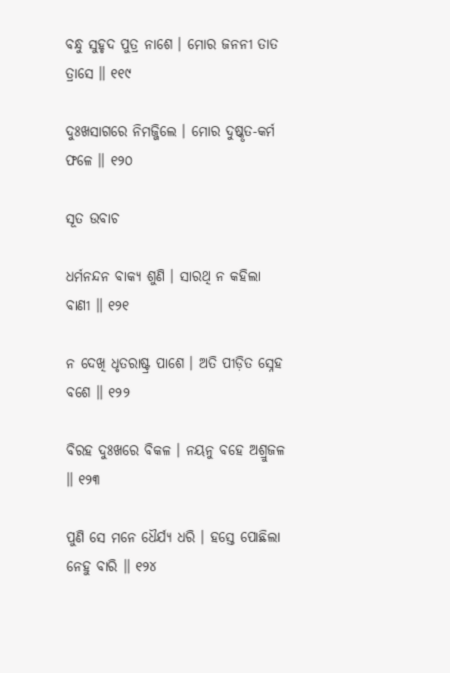ବନ୍ଧୁ ସୁହୃଦ ପୁତ୍ର ନାଶେ । ମୋର ଜନନୀ ତାତ ତ୍ରାସେ ॥ ୧୧୯

ଦୁଃଖସାଗରେ ନିମଜ୍ଜିଲେ । ମୋର ଦୁଷ୍କୃତ-କର୍ମ ଫଳେ ॥ ୧୨୦

ସୂତ ଉବାଚ

ଧର୍ମନନ୍ଦନ ବାକ୍ୟ ଶୁଣି । ସାରଥି ନ କହିଲା ବାଣୀ ॥ ୧୨୧

ନ ଦେଖି ଧୃତରାଷ୍ଟ୍ର ପାଶେ । ଅତି ପୀଡ଼ିତ ସ୍ନେହ ବଶେ ॥ ୧୨୨

ବିରହ ଦୁଃଖରେ ବିକଳ । ନୟନୁ ବହେ ଅଶ୍ରୁଜଳ ॥ ୧୨୩

ପୁଣି ସେ ମନେ ଧୈର୍ଯ୍ୟ ଧରି । ହସ୍ତେ ପୋଛିଲା ନେହୁ ବାରି ॥ ୧୨୪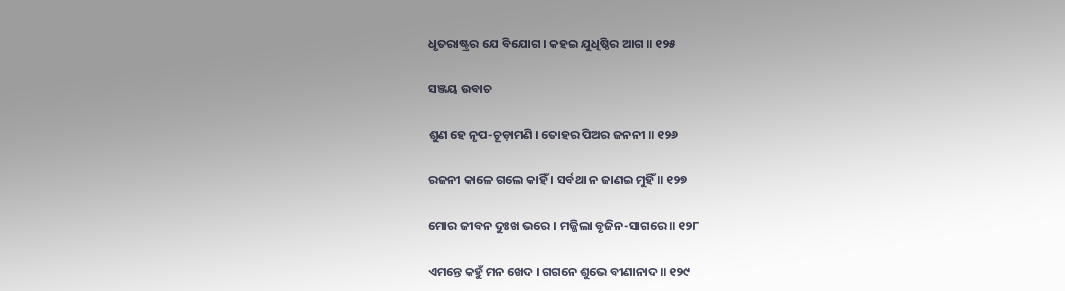ଧୃତରାଷ୍ଟ୍ରର ଯେ ବିଯୋଗ । କହଇ ଯୁଧିଷ୍ଠିର ଆଗ ॥ ୧୨୫

ସଞ୍ଜୟ ଉବାଚ

ଶୁଣ ହେ ନୃପ-ଚୂଡ଼ାମଣି । ତୋହର ପିଅର ଜନନୀ ॥ ୧୨୬

ରଜନୀ କାଳେ ଗଲେ କାହିଁ । ସର୍ବଥା ନ ଜାଣଇ ମୁହିଁ ॥ ୧୨୭

ମୋର ଜୀବନ ଦୁଃଖ ଭରେ । ମଜ୍ଜିଲା ବୃଜିନ-ସାଗରେ ॥ ୧୨୮

ଏମନ୍ତେ କହୁଁ ମନ ଖେଦ । ଗଗନେ ଶୁଭେ ବୀଣାନାଦ ॥ ୧୨୯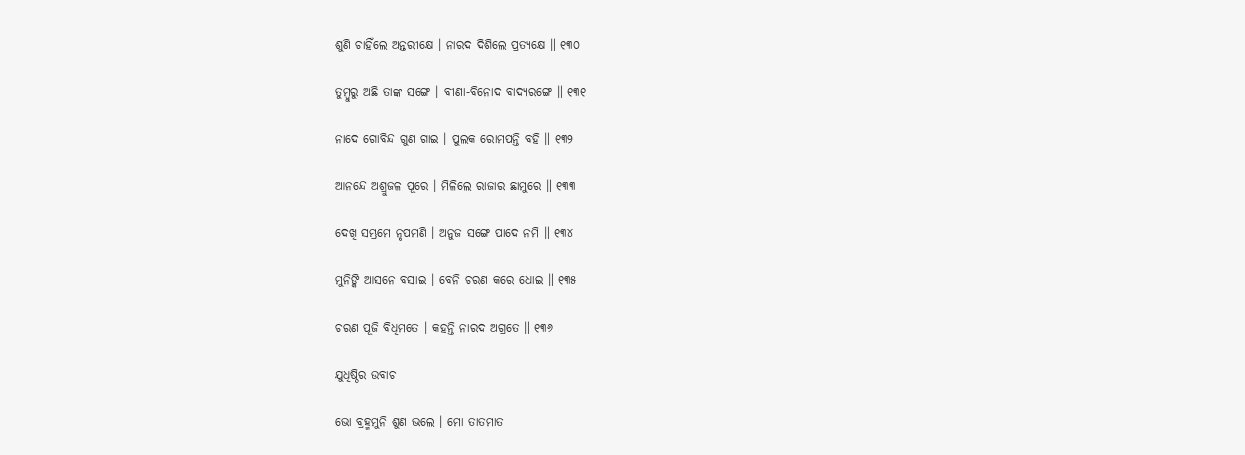ଶୁଣି ଚାହିଁଲେ ଅନ୍ତରୀକ୍ଷେ । ନାରଦ ଦିଶିଲେ ପ୍ରତ୍ୟକ୍ଷେ ॥ ୧୩୦

ତୁମ୍ବୁରୁ ଅଛି ତାଙ୍କ ସଙ୍ଗେ । ବୀଣା-ବିନୋଦ ବାଦ୍ୟରଙ୍ଗେ ॥ ୧୩୧

ନାଦେ ଗୋବିନ୍ଦ ଗୁଣ ଗାଇ । ପୁଲକ ରୋମପନ୍ତି ବହି ॥ ୧୩୨

ଆନନ୍ଦେ ଅଶ୍ରୁଜଳ ପୂରେ । ମିଳିଲେ ରାଜାର ଛାମୁରେ ॥ ୧୩୩

ଦେଖି ସମ୍ଭ୍ରମେ ନୃପମଣି । ଅନୁଜ ସଙ୍ଗେ ପାଦେ ନମି ॥ ୧୩୪

ମୁନିଙ୍କି ଆସନେ ବସାଇ । ବେନି ଚରଣ କରେ ଧୋଇ ॥ ୧୩୫

ଚରଣ ପୂଜି ବିଧିମତେ । କହନ୍ତି ନାରଦ ଅଗ୍ରତେ ॥ ୧୩୬

ଯୁଧିଷ୍ଠିର ଉବାଚ

ଭୋ ବ୍ରହ୍ମମୁନି ଶୁଣ ଭଲେ । ମୋ ତାତମାତ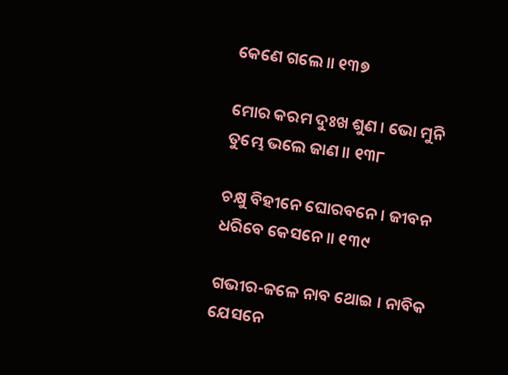କେଣେ ଗଲେ ॥ ୧୩୭

ମୋର କରମ ଦୁଃଖ ଶୁଣ । ଭୋ ମୁନି ତୁମ୍ଭେ ଭଲେ ଜାଣ ॥ ୧୩୮

ଚକ୍ଷୁ ବିହୀନେ ଘୋରବନେ । ଜୀବନ ଧରିବେ କେସନେ ॥ ୧୩୯

ଗଭୀର-ଜଳେ ନାବ ଥୋଇ । ନାବିକ ଯେସନେ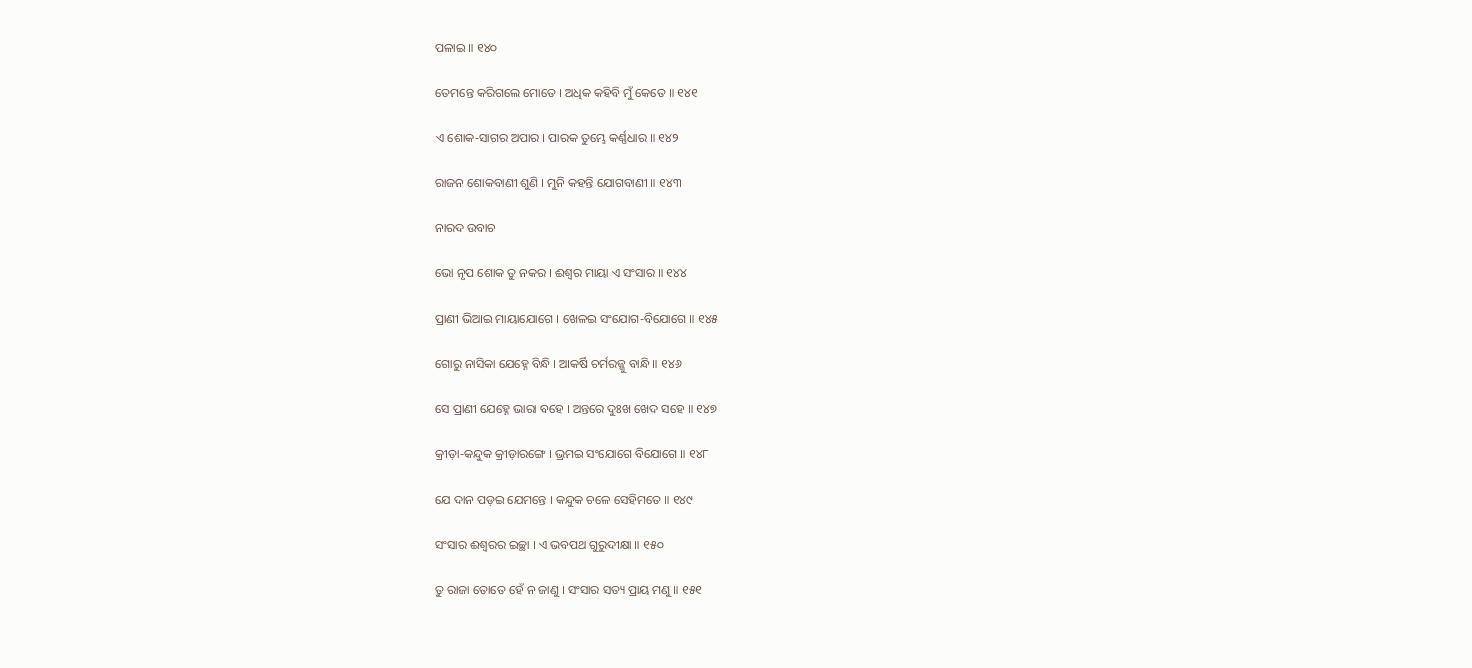ପଳାଇ ॥ ୧୪୦

ତେମନ୍ତେ କରିଗଲେ ମୋତେ । ଅଧିକ କହିବି ମୁଁ କେତେ ॥ ୧୪୧

ଏ ଶୋକ-ସାଗର ଅପାର । ପାରକ ତୁମ୍ଭେ କର୍ଣ୍ଣଧାର ॥ ୧୪୨

ରାଜନ ଶୋକବାଣୀ ଶୁଣି । ମୁନି କହନ୍ତି ଯୋଗବାଣୀ ॥ ୧୪୩

ନାରଦ ଉବାଚ

ଭୋ ନୃପ ଶୋକ ତୁ ନକର । ଈଶ୍ୱର ମାୟା ଏ ସଂସାର ॥ ୧୪୪

ପ୍ରାଣୀ ଭିଆଇ ମାୟାଯୋଗେ । ଖେଳଇ ସଂଯୋଗ-ବିଯୋଗେ ॥ ୧୪୫

ଗୋରୁ ନାସିକା ଯେହ୍ନେ ବିନ୍ଧି । ଆକର୍ଷି ଚର୍ମରଜ୍ଜୁ ବାନ୍ଧି ॥ ୧୪୬

ସେ ପ୍ରାଣୀ ଯେହ୍ନେ ଭାରା ବହେ । ଅନ୍ତରେ ଦୁଃଖ ଖେଦ ସହେ ॥ ୧୪୭

କ୍ରୀଡ଼ା-କନ୍ଦୁକ କ୍ରୀଡ଼ାରଙ୍ଗେ । ଭ୍ରମଇ ସଂଯୋଗେ ବିଯୋଗେ ॥ ୧୪୮

ଯେ ଦାନ ପଡ଼ଇ ଯେମନ୍ତେ । କନ୍ଦୁକ ଚଳେ ସେହିମତେ ॥ ୧୪୯

ସଂସାର ଈଶ୍ୱରର ଇଚ୍ଛା । ଏ ଭବପଥ ଗୁରୁଦୀକ୍ଷା ॥ ୧୫୦

ତୁ ରାଜା ତୋତେ ହେଁ ନ ଜାଣୁ । ସଂସାର ସତ୍ୟ ପ୍ରାୟ ମଣୁ ॥ ୧୫୧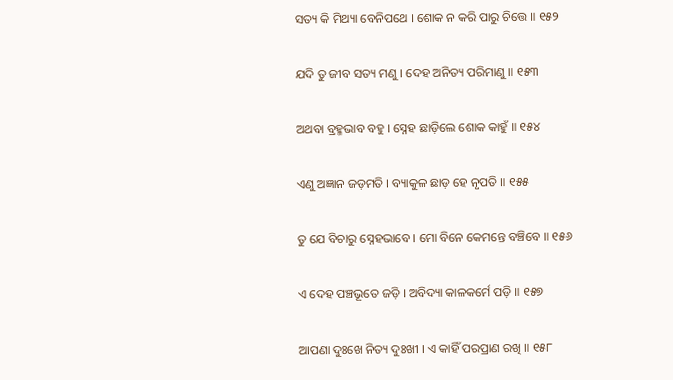ସତ୍ୟ କି ମିଥ୍ୟା ବେନିପଥେ । ଶୋକ ନ କରି ପାରୁ ଚିତ୍ତେ ॥ ୧୫୨

ଯଦି ତୁ ଜୀବ ସତ୍ୟ ମଣୁ । ଦେହ ଅନିତ୍ୟ ପରିମାଣୁ ॥ ୧୫୩

ଅଥବା ବ୍ରହ୍ମଭାବ ବହୁ । ସ୍ନେହ ଛାଡ଼ିଲେ ଶୋକ କାହୁଁ ॥ ୧୫୪

ଏଣୁ ଅଜ୍ଞାନ ଜଡ଼ମତି । ବ୍ୟାକୁଳ ଛାଡ଼ ହେ ନୃପତି ॥ ୧୫୫

ତୁ ଯେ ବିଚାରୁ ସ୍ନେହଭାବେ । ମୋ ବିନେ କେମନ୍ତେ ବଞ୍ଚିବେ ॥ ୧୫୬

ଏ ଦେହ ପଞ୍ଚଭୂତେ ଜଡ଼ି । ଅବିଦ୍ୟା କାଳକର୍ମେ ପଡ଼ି ॥ ୧୫୭

ଆପଣା ଦୁଃଖେ ନିତ୍ୟ ଦୁଃଖୀ । ଏ କାହିଁ ପରପ୍ରାଣ ରଖି ॥ ୧୫୮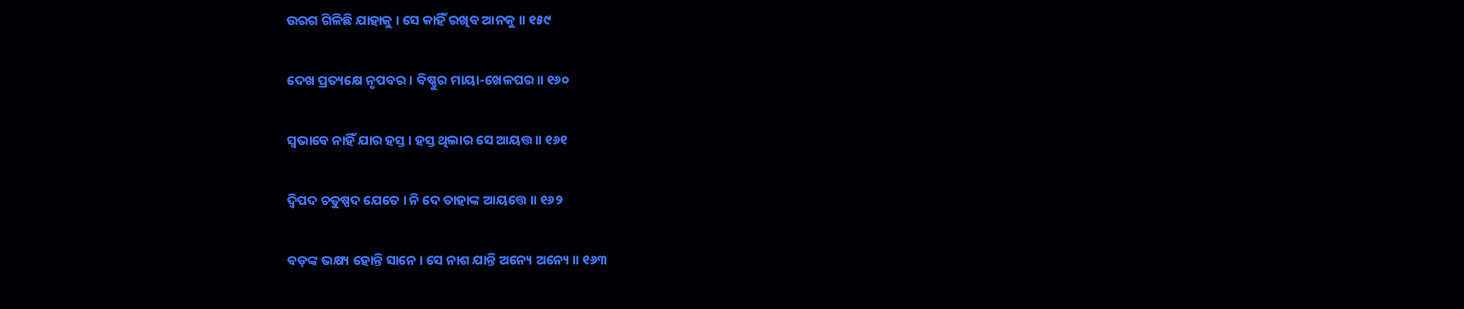ଉରଗ ଗିଳିଛି ଯାହାକୁ । ସେ କାହିଁ ରଖିବ ଆନକୁ ॥ ୧୫୯

ଦେଖ ପ୍ରତ୍ୟକ୍ଷେ ନୃପବର । ବିଷ୍ଣୁର ମାୟା-ଖେଳଘର ॥ ୧୬୦

ସ୍ୱଭାବେ ନାହିଁ ଯାର ହସ୍ତ । ହସ୍ତ ଥିଲାର ସେ ଆୟତ୍ତ ॥ ୧୬୧

ଦ୍ୱିପଦ ଚତୁଷ୍ପଦ ଯେତେ । ନି ଦେ ତାହାଙ୍କ ଆୟତ୍ତେ ॥ ୧୬୨

ବଡ଼ଙ୍କ ଭକ୍ଷ୍ୟ ହୋନ୍ତି ସାନେ । ସେ ନାଶ ଯାନ୍ତି ଅନ୍ୟେ ଅନ୍ୟେ ॥ ୧୬୩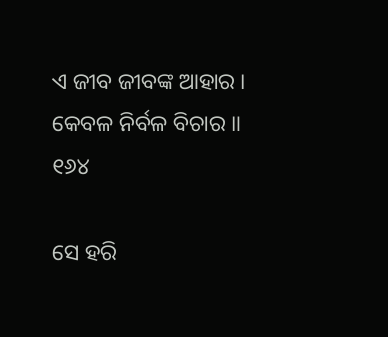ଏ ଜୀବ ଜୀବଙ୍କ ଆହାର । କେବଳ ନିର୍ବଳ ବିଚାର ॥ ୧୬୪

ସେ ହରି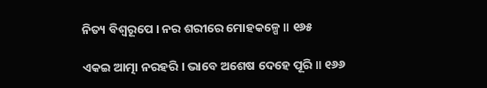ନିତ୍ୟ ବିଶ୍ୱରୂପେ । ନର ଶରୀରେ ମୋହକଳ୍ପେ ॥ ୧୬୫

ଏକଇ ଆତ୍ମା ନରହରି । ଭାବେ ଅଶେଷ ଦେହେ ପୂରି ॥ ୧୬୬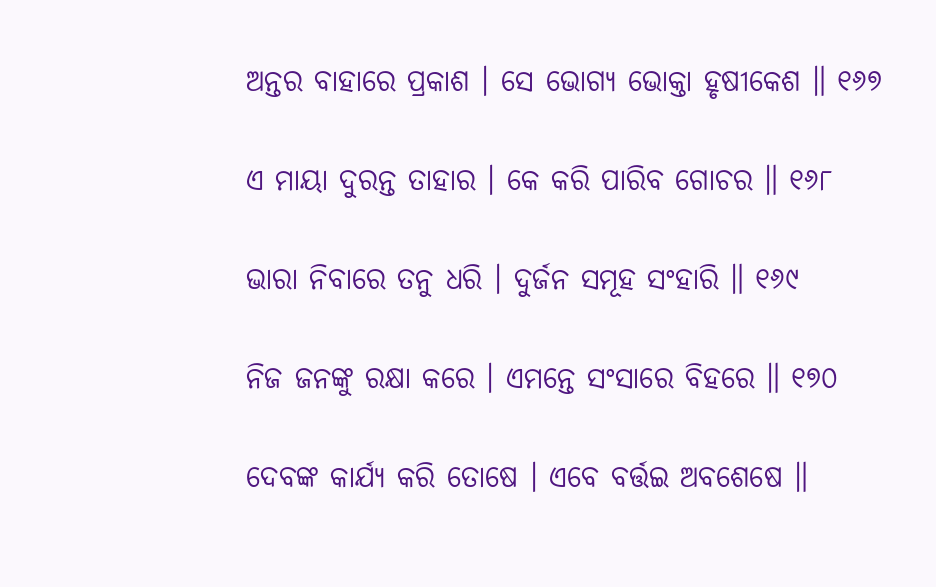ଅନ୍ତର ବାହାରେ ପ୍ରକାଶ । ସେ ଭୋଗ୍ୟ ଭୋକ୍ତା ହୃଷୀକେଶ ॥ ୧୬୭

ଏ ମାୟା ଦୁରନ୍ତ ତାହାର । କେ କରି ପାରିବ ଗୋଚର ॥ ୧୬୮

ଭାରା ନିବାରେ ତନୁ ଧରି । ଦୁର୍ଜନ ସମୂହ ସଂହାରି ॥ ୧୬୯

ନିଜ ଜନଙ୍କୁ ରକ୍ଷା କରେ । ଏମନ୍ତେ ସଂସାରେ ବିହରେ ॥ ୧୭୦

ଦେବଙ୍କ କାର୍ଯ୍ୟ କରି ତୋଷେ । ଏବେ ବର୍ତ୍ତଇ ଅବଶେଷେ ॥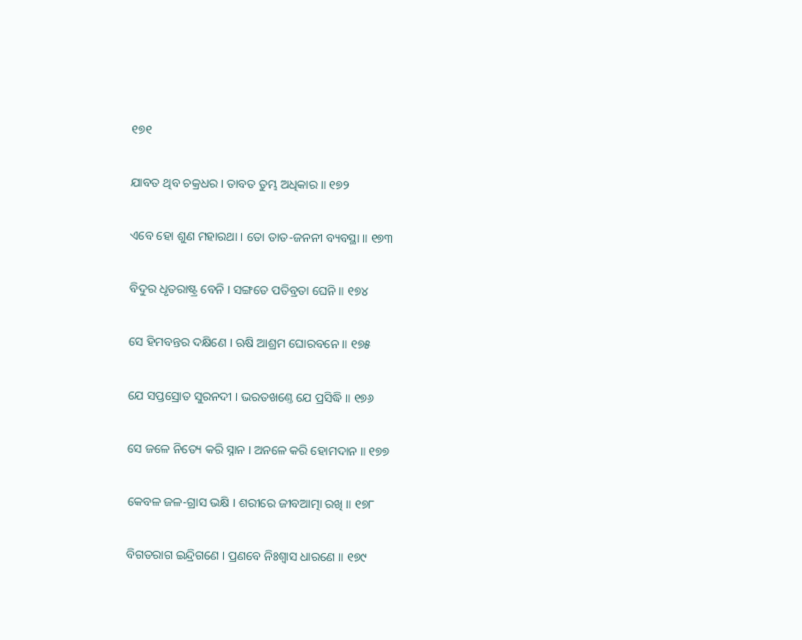୧୭୧

ଯାବତ ଥିବ ଚକ୍ରଧର । ତାବତ ତୁମ୍ଭ ଅଧିକାର ॥ ୧୭୨

ଏବେ ହୋ ଶୁଣ ମହାରଥା । ତୋ ତାତ-ଜନନୀ ବ୍ୟବସ୍ଥା ॥ ୧୭୩

ବିଦୁର ଧୃତରାଷ୍ଟ୍ର ବେନି । ସଙ୍ଗତେ ପତିବ୍ରତା ଘେନି ॥ ୧୭୪

ସେ ହିମବନ୍ତର ଦକ୍ଷିଣେ । ଋଷି ଆଶ୍ରମ ଘୋରବନେ ॥ ୧୭୫

ଯେ ସପ୍ତସ୍ରୋତ ସୁରନଦୀ । ଭରତଖଣ୍ତେ ଯେ ପ୍ରସିଦ୍ଧି ॥ ୧୭୬

ସେ ଜଳେ ନିତ୍ୟେ କରି ସ୍ନାନ । ଅନଳେ କରି ହୋମଦାନ ॥ ୧୭୭

କେବଳ ଜଳ-ଗ୍ରାସ ଭକ୍ଷି । ଶରୀରେ ଜୀବଆତ୍ମା ରଖି ॥ ୧୭୮

ବିଗତରାଗ ଇନ୍ଦ୍ରିଗଣେ । ପ୍ରଣବେ ନିଃଶ୍ୱାସ ଧାରଣେ ॥ ୧୭୯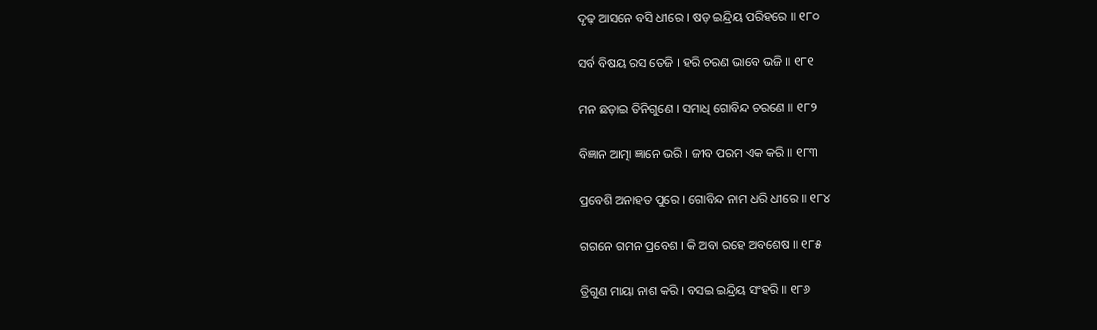ଦୃଢ଼ ଆସନେ ବସି ଧୀରେ । ଷଡ଼ ଇନ୍ଦ୍ରିୟ ପରିହରେ ॥ ୧୮୦

ସର୍ବ ବିଷୟ ରସ ତେଜି । ହରି ଚରଣ ଭାବେ ଭଜି ॥ ୧୮୧

ମନ ଛଡ଼ାଇ ତିନିଗୁଣେ । ସମାଧି ଗୋବିନ୍ଦ ଚରଣେ ॥ ୧୮୨

ବିଜ୍ଞାନ ଆତ୍ମା ଜ୍ଞାନେ ଭରି । ଜୀବ ପରମ ଏକ କରି ॥ ୧୮୩

ପ୍ରବେଶି ଅନାହତ ପୁରେ । ଗୋବିନ୍ଦ ନାମ ଧରି ଧୀରେ ॥ ୧୮୪

ଗଗନେ ଗମନ ପ୍ରବେଶ । କି ଅବା ରହେ ଅବଶେଷ ॥ ୧୮୫

ତ୍ରିଗୁଣ ମାୟା ନାଶ କରି । ବସଇ ଇନ୍ଦ୍ରିୟ ସଂହରି ॥ ୧୮୬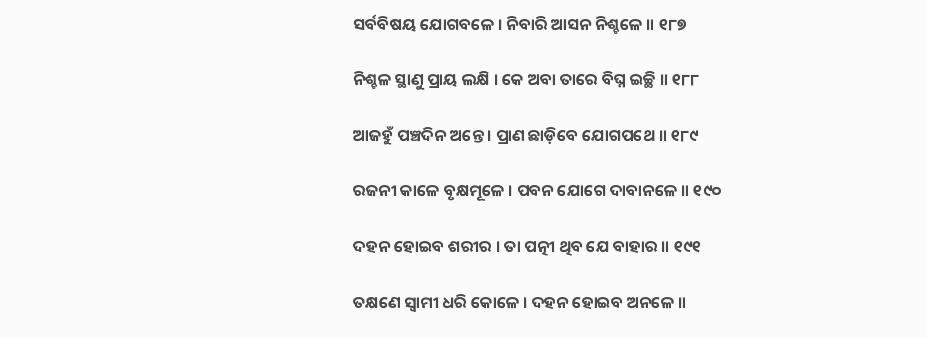ସର୍ବବିଷୟ ଯୋଗବଳେ । ନିବାରି ଆସନ ନିଶ୍ଚଳେ ॥ ୧୮୭

ନିଶ୍ଚଳ ସ୍ଥାଣୁ ପ୍ରାୟ ଲକ୍ଷି । କେ ଅବା ତାରେ ବିଘ୍ନ ଇଚ୍ଛି ॥ ୧୮୮

ଆଜହୁଁ ପଞ୍ଚଦିନ ଅନ୍ତେ । ପ୍ରାଣ ଛାଡ଼ିବେ ଯୋଗପଥେ ॥ ୧୮୯

ରଜନୀ କାଳେ ବୃକ୍ଷମୂଳେ । ପବନ ଯୋଗେ ଦାବାନଳେ ॥ ୧୯୦

ଦହନ ହୋଇବ ଶରୀର । ତା ପତ୍ନୀ ଥିବ ଯେ ବାହାର ॥ ୧୯୧

ତକ୍ଷଣେ ସ୍ୱାମୀ ଧରି କୋଳେ । ଦହନ ହୋଇବ ଅନଳେ ॥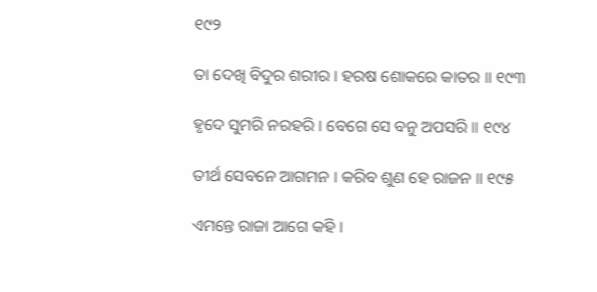୧୯୨

ତା ଦେଖି ବିଦୁର ଶରୀର । ହରଷ ଶୋକରେ କାତର ॥ ୧୯୩

ହୃଦେ ସୁମରି ନରହରି । ବେଗେ ସେ ବନୁ ଅପସରି ॥ ୧୯୪

ତୀର୍ଥ ସେବନେ ଆଗମନ । କରିବ ଶୁଣ ହେ ରାଜନ ॥ ୧୯୫

ଏମନ୍ତେ ରାଜା ଆଗେ କହି ।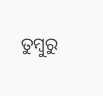ତୁମ୍ବୁରୁ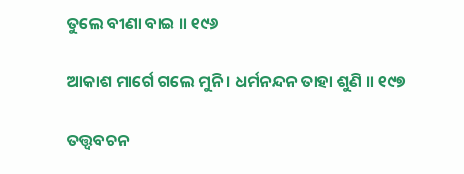ତୁଲେ ବୀଣା ବାଇ ॥ ୧୯୬

ଆକାଶ ମାର୍ଗେ ଗଲେ ମୁନି । ଧର୍ମନନ୍ଦନ ତାହା ଶୁଣି ॥ ୧୯୭

ତତ୍ତ୍ଵବଚନ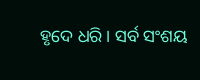ହୃଦେ ଧରି । ସର୍ବ ସଂଶୟ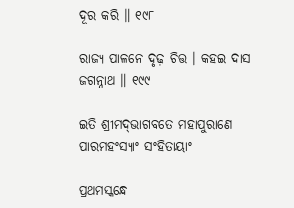ଦୂର କରି ॥ ୧୯୮

ରାଜ୍ୟ ପାଳନେ ଦୃଢ଼ ଚିତ୍ତ । କହଇ ଦାସ ଜଗନ୍ନାଥ ॥ ୧୯୯

ଇତି ଶ୍ରୀମଦ୍‌ଭାଗବତେ ମହାପୁରାଣେ ପାରମହଂସ୍ୟାଂ ସଂହିତାୟାଂ

ପ୍ରଥମସ୍କନ୍ଧେ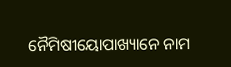ନୈମିଷୀୟୋପାଖ୍ୟାନେ ନାମ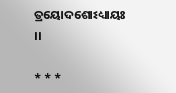ତ୍ରୟୋଦଶୋଽଧ୍ୟାୟଃ ।।

* * *